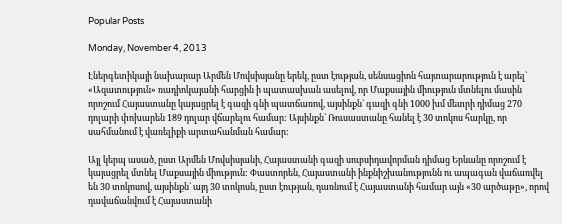Popular Posts

Monday, November 4, 2013

Էներգետիկայի նախարար Արմեն Մովսիսյանը երեկ, ըստ էության, սենսացիոն հայտարարություն է արել` «Ազատություն» ռադիոկայանի հարցին ի պատասխան ասելով, որ Մաքսային միություն մտնելու մասին որոշում Հայաստանը կայացրել է գազի գնի պատճառով, այսինքն` գազի գնի 1000 խմ մետրի դիմաց 270 դոլարի փոխարեն 189 դոլար վճարելու համար: Այսինքն` Ռուսաստանը հանել է 30 տոկոս հարկը, որ սահմանում է վառելիքի արտահանման համար:

Այլ կերպ ասած, ըստ Արմեն Մովսիսյանի, Հայաստանի գազի սուբսիդավորման դիմաց Երևանը որոշում է կայացրել մտնել Մաքսային միություն: Փաստորեն, Հայաստանի ինքնիշխանությունն ու ապագան վաճառվել են 30 տոկոսով, այսինքն` այդ 30 տոկոսն, ըստ էության, դառնում է Հայաստանի համար այն «30 արծաթը», որով դավաճանվում է Հայաստանի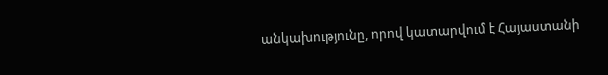անկախությունը, որով կատարվում է Հայաստանի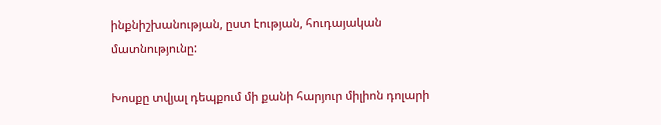ինքնիշխանության, ըստ էության, հուդայական մատնությունը:

Խոսքը տվյալ դեպքում մի քանի հարյուր միլիոն դոլարի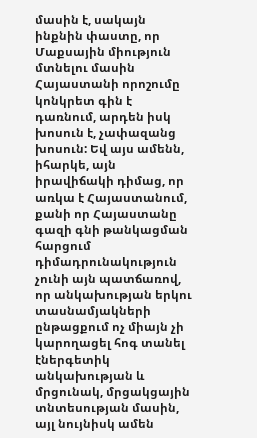մասին է, սակայն ինքնին փաստը, որ Մաքսային միություն մտնելու մասին Հայաստանի որոշումը կոնկրետ գին է դառնում, արդեն իսկ խոսուն է, չափազանց խոսուն: Եվ այս ամենն, իհարկե, այն իրավիճակի դիմաց, որ առկա է Հայաստանում, քանի որ Հայաստանը գազի գնի թանկացման հարցում դիմադրունակություն չունի այն պատճառով, որ անկախության երկու տասնամյակների ընթացքում ոչ միայն չի կարողացել հոգ տանել էներգետիկ անկախության և մրցունակ, մրցակցային տնտեսության մասին, այլ նույնիսկ ամեն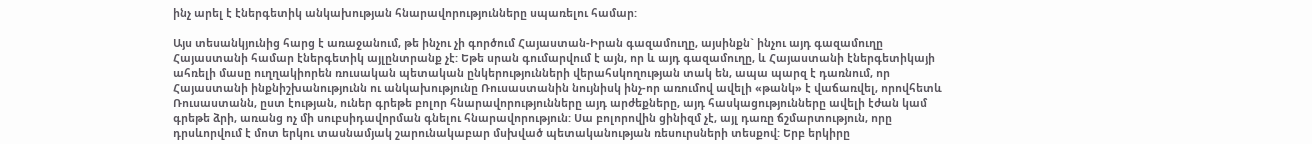ինչ արել է էներգետիկ անկախության հնարավորությունները սպառելու համար:

Այս տեսանկյունից հարց է առաջանում, թե ինչու չի գործում Հայաստան-Իրան գազամուղը, այսինքն` ինչու այդ գազամուղը Հայաստանի համար էներգետիկ այլընտրանք չէ: Եթե սրան գումարվում է այն, որ և այդ գազամուղը, և Հայաստանի էներգետիկայի ահռելի մասը ուղղակիորեն ռուսական պետական ընկերությունների վերահսկողության տակ են, ապա պարզ է դառնում, որ Հայաստանի ինքնիշխանությունն ու անկախությունը Ռուսաստանին նույնիսկ ինչ-որ առումով ավելի «թանկ» է վաճառվել, որովհետև Ռուսաստանն, ըստ էության, ուներ գրեթե բոլոր հնարավորությունները այդ արժեքները, այդ հասկացությունները ավելի էժան կամ գրեթե ձրի, առանց ոչ մի սուբսիդավորման գնելու հնարավորություն: Սա բոլորովին ցինիզմ չէ, այլ դառը ճշմարտություն, որը դրսևորվում է մոտ երկու տասնամյակ շարունակաբար մսխված պետականության ռեսուրսների տեսքով: Երբ երկիրը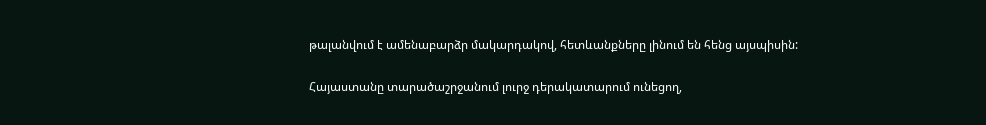թալանվում է ամենաբարձր մակարդակով, հետևանքները լինում են հենց այսպիսին:

Հայաստանը տարածաշրջանում լուրջ դերակատարում ունեցող,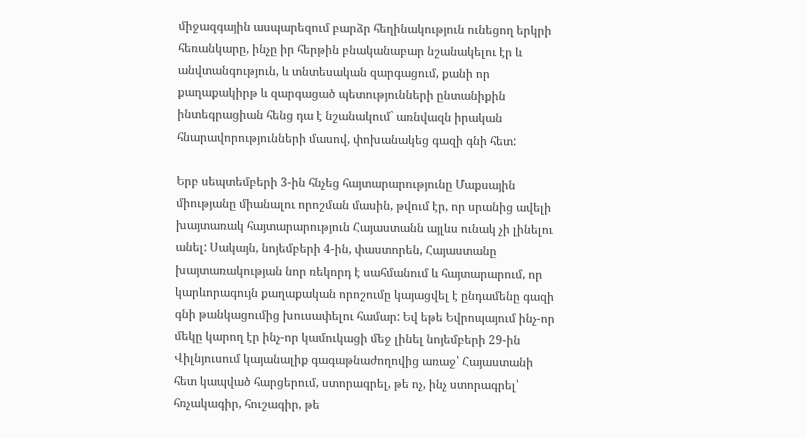միջազգային ասպարեզում բարձր հեղինակություն ունեցող երկրի հեռանկարը, ինչը իր հերթին բնականաբար նշանակելու էր և անվտանգություն, և տնտեսական զարգացում, քանի որ քաղաքակիրթ և զարգացած պետությունների ընտանիքին ինտեգրացիան հենց դա է նշանակում` առնվազն իրական հնարավորությունների մասով, փոխանակեց գազի գնի հետ:

Երբ սեպտեմբերի 3-ին հնչեց հայտարարությունը Մաքսային միությանը միանալու որոշման մասին, թվում էր, որ սրանից ավելի խայտառակ հայտարարություն Հայաստանն այլևս ունակ չի լինելու անել: Սակայն, նոյեմբերի 4-ին, փաստորեն, Հայաստանը խայտառակության նոր ռեկորդ է սահմանում և հայտարարում, որ կարևորագույն քաղաքական որոշումը կայացվել է ընդամենը գազի գնի թանկացումից խուսափելու համար: Եվ եթե Եվրոպայում ինչ-որ մեկը կարող էր ինչ-որ կամուկացի մեջ լինել նոյեմբերի 29-ին Վիլնյուսում կայանալիք գագաթնաժողովից առաջ՝ Հայաստանի հետ կապված հարցերում, ստորագրել, թե ոչ, ինչ ստորագրել՝ հռչակագիր, հուշագիր, թե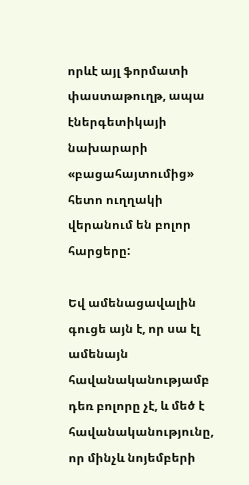որևէ այլ ֆորմատի փաստաթուղթ, ապա էներգետիկայի նախարարի «բացահայտումից» հետո ուղղակի վերանում են բոլոր հարցերը:

Եվ ամենացավալին գուցե այն է, որ սա էլ ամենայն հավանականությամբ դեռ բոլորը չէ, և մեծ է հավանականությունը, որ մինչև նոյեմբերի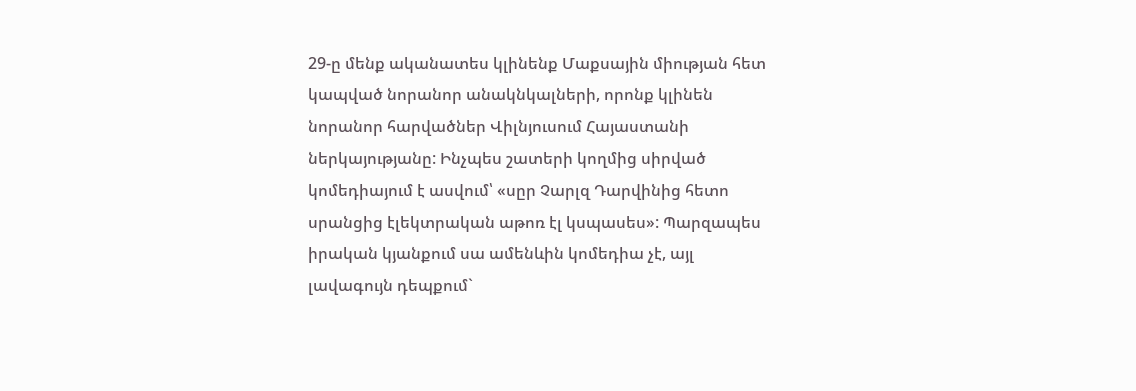29-ը մենք ականատես կլինենք Մաքսային միության հետ կապված նորանոր անակնկալների, որոնք կլինեն նորանոր հարվածներ Վիլնյուսում Հայաստանի ներկայությանը: Ինչպես շատերի կողմից սիրված կոմեդիայում է ասվում՝ «սըր Չարլզ Դարվինից հետո սրանցից էլեկտրական աթոռ էլ կսպասես»: Պարզապես իրական կյանքում սա ամենևին կոմեդիա չէ, այլ լավագույն դեպքում`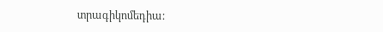տրագիկոմեդիա: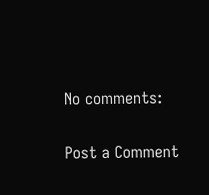No comments:

Post a Comment